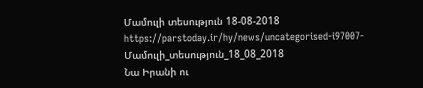Մամուլի տեսություն 18-08-2018
https://parstoday.ir/hy/news/uncategorised-i97007-Մամուլի_տեսություն_18_08_2018
Նա Իրանի ու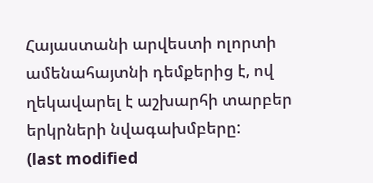Հայաստանի արվեստի ոլորտի ամենահայտնի դեմքերից է, ով ղեկավարել է աշխարհի տարբեր երկրների նվագախմբերը:
(last modified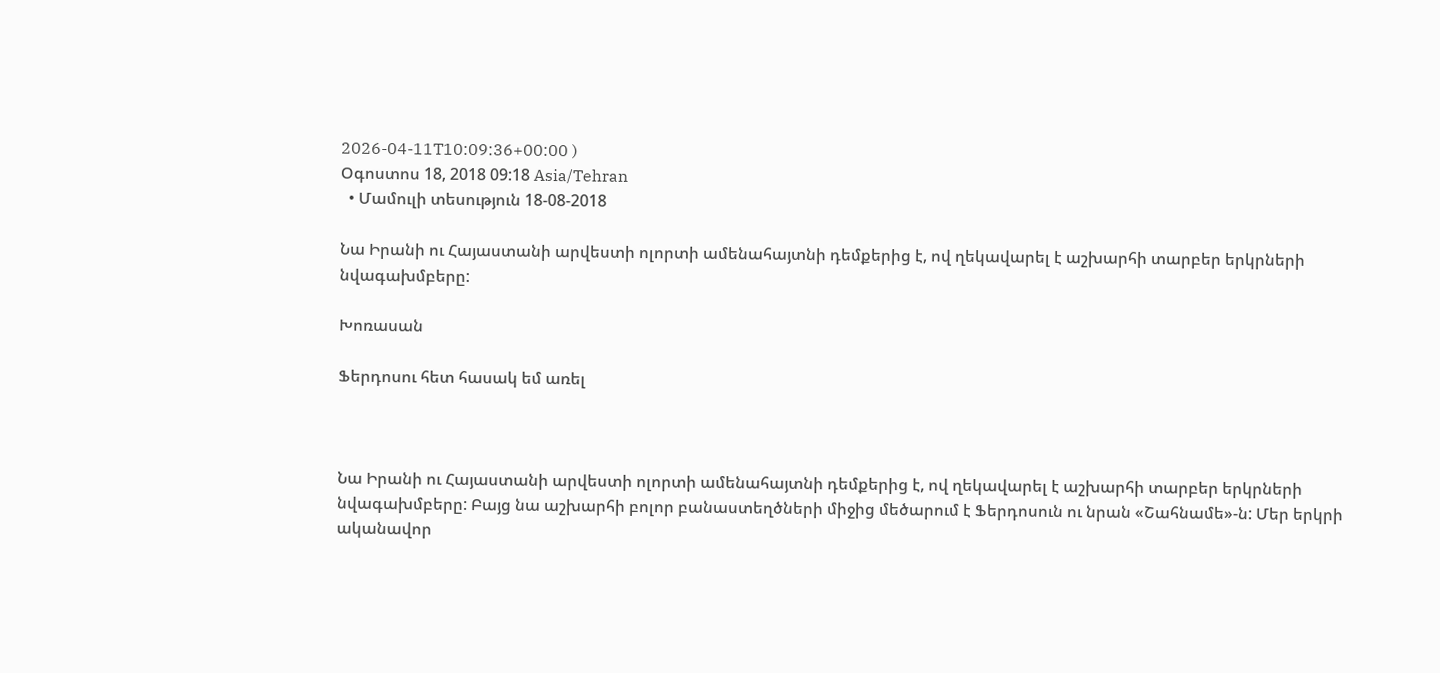2026-04-11T10:09:36+00:00 )
Օգոստոս 18, 2018 09:18 Asia/Tehran
  • Մամուլի տեսություն 18-08-2018

Նա Իրանի ու Հայաստանի արվեստի ոլորտի ամենահայտնի դեմքերից է, ով ղեկավարել է աշխարհի տարբեր երկրների նվագախմբերը:

Խոռասան

Ֆերդոսու հետ հասակ եմ առել



Նա Իրանի ու Հայաստանի արվեստի ոլորտի ամենահայտնի դեմքերից է, ով ղեկավարել է աշխարհի տարբեր երկրների նվագախմբերը: Բայց նա աշխարհի բոլոր բանաստեղծների միջից մեծարում է Ֆերդոսուն ու նրան «Շահնամե»-ն: Մեր երկրի ականավոր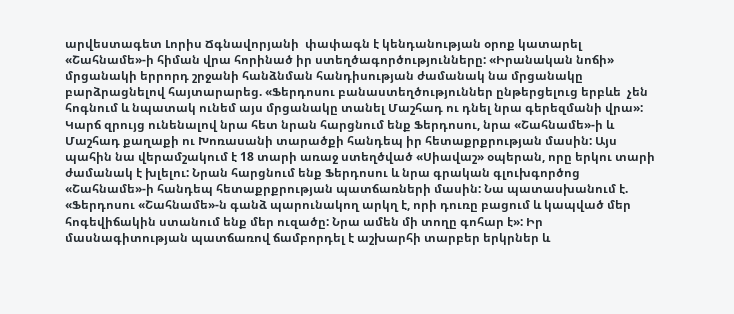արվեստագետ Լորիս Ճգնավորյանի  փափագն է կենդանության օրոք կատարել «Շահնամե»-ի հիման վրա հորինած իր ստեղծագործությունները: «Իրանական նոճի» մրցանակի երրորդ շրջանի հանձնման հանդիսության ժամանակ նա մրցանակը բարձրացնելով հայտարարեց. «Ֆերդոսու բանաստեղծություններ ընթերցելուց երբևե  չեն հոգնում և նպատակ ունեմ այս մրցանակը տանել Մաշհադ ու դնել նրա գերեզմանի վրա»: Կարճ զրույց ունենալով նրա հետ նրան հարցնում ենք Ֆերդոսու, նրա «Շահնամե»-ի և Մաշհադ քաղաքի ու Խոռասանի տարածքի հանդեպ իր հետաքրքրության մասին: Այս պահին նա վերամշակում է 18 տարի առաջ ստեղծված «Սիավաշ» օպերան, որը երկու տարի ժամանակ է խլելու: Նրան հարցնում ենք Ֆերդոսու և նրա գրական գլուխգործոց «Շահնամե»-ի հանդեպ հետաքրքրության պատճառների մասին: Նա պատասխանում է. «Ֆերդոսու «Շահնամե»-ն գանձ պարունակող արկղ է, որի դուռը բացում և կապված մեր հոգեվիճակին ստանում ենք մեր ուզածը: Նրա ամեն մի տողը գոհար է»: Իր մասնագիտության պատճառով ճամբորդել է աշխարհի տարբեր երկրներ և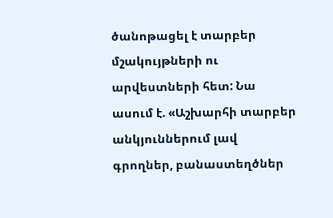ծանոթացել է տարբեր մշակույթների ու  արվեստների հետ: Նա ասում է. «Աշխարհի տարբեր անկյուններում լավ գրողներ, բանաստեղծներ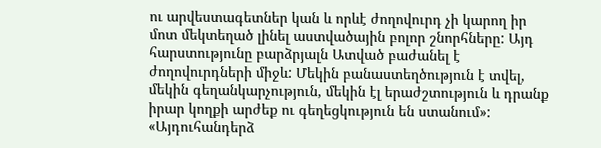ու արվեստագետներ կան և որևէ ժողովուրդ չի կարող իր մոտ մեկտեղած լինել աստվածային բոլոր շնորհները: Այդ հարստությունը բարձրյալն Ատված բաժանել է ժողովուրդների միջև: Մեկին բանաստեղծություն է տվել, մեկին գեղանկարչություն, մեկին էլ երաժշտություն և դրանք իրար կողքի արժեք ու գեղեցկություն են ստանում»: «Այդուհանդերձ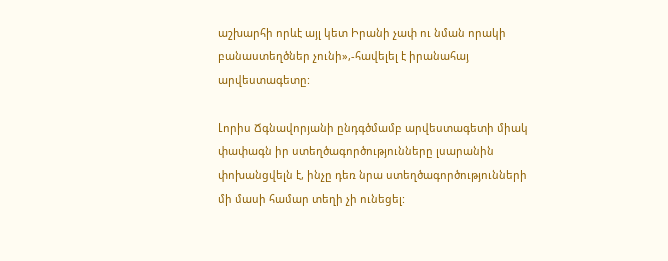աշխարհի որևէ այլ կետ Իրանի չափ ու նման որակի բանաստեղծներ չունի»,-հավելել է իրանահայ արվեստագետը:

Լորիս Ճգնավորյանի ընդգծմամբ արվեստագետի միակ փափագն իր ստեղծագործությունները լսարանին փոխանցվելն է, ինչը դեռ նրա ստեղծագործությունների մի մասի համար տեղի չի ունեցել: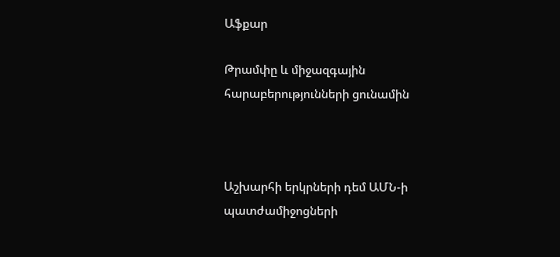Աֆքար

Թրամփը և միջազգային հարաբերությունների ցունամին



Աշխարհի երկրների դեմ ԱՄՆ-ի պատժամիջոցների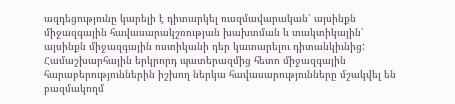ազդեցությունը կարելի է դիտարկել ռազմավարական՝ այսինքն միջազգային հավասարակշռության խախտման և տակտիկային՝ այսինքն միջազգային ոստիկանի դեր կատարելու դիտանկիւնից: Համաշխարհային երկրորդ պատերազմից հետո միջազգային հարաբերություններին իշխող ներկա հավասարությունները մշակվել են բազմակողմ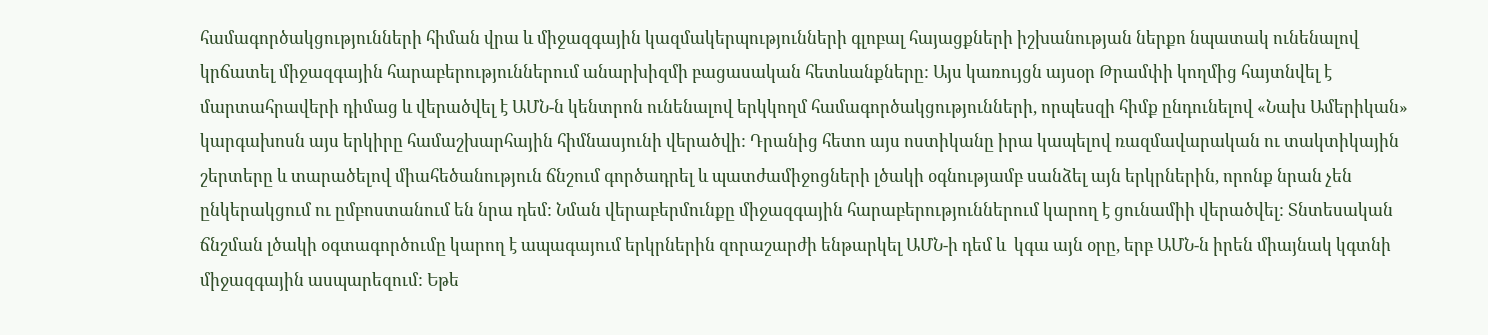համագործակցությունների հիման վրա և միջազգային կազմակերպությունների գլոբալ հայացքների իշխանության ներքո նպատակ ունենալով կրճատել միջազգային հարաբերություններում անարխիզմի բացասական հետևանքները: Այս կառույցն այսօր Թրամփի կողմից հայտնվել է մարտահրավերի դիմաց և վերածվել է ԱՄՆ-ն կենտրոն ունենալով երկկողմ համագործակցությունների, որպեսզի հիմք ընդունելով «Նախ Ամերիկան» կարգախոսն այս երկիրը համաշխարհային հիմնասյունի վերածվի: Դրանից հետո այս ոստիկանը իրա կապելով ռազմավարական ու տակտիկային շերտերը և տարածելով միահեծանություն ճնշում գործադրել և պատժամիջոցների լծակի օգնությամբ սանձել այն երկրներին, որոնք նրան չեն ընկերակցում ու ըմբոստանում են նրա դեմ: Նման վերաբերմունքը միջազգային հարաբերություններում կարող է ցունամիի վերածվել: Տնտեսական ճնշման լծակի օգտագործումը կարող է ապագայում երկրներին զորաշարժի ենթարկել ԱՄՆ-ի դեմ և  կգա այն օրը, երբ ԱՄՆ-ն իրեն միայնակ կգտնի միջազգային ասպարեզում: Եթե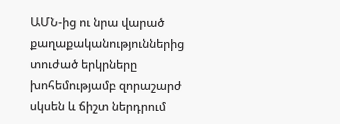ԱՄՆ-ից ու նրա վարած քաղաքականություններից տուժած երկրները խոհեմությամբ զորաշարժ սկսեն և ճիշտ ներդրում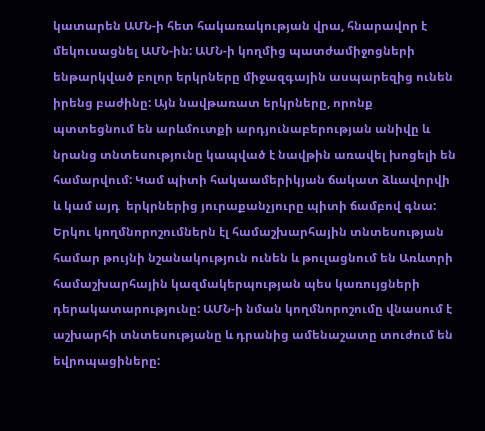կատարեն ԱՄՆ-ի հետ հակառակության վրա, հնարավոր է մեկուսացնել ԱՄՆ-ին: ԱՄՆ-ի կողմից պատժամիջոցների ենթարկված բոլոր երկրները միջազգային ասպարեզից ունեն իրենց բաժինը: Այն նավթառատ երկրները, որոնք պտտեցնում են արևմուտքի արդյունաբերության անիվը և նրանց տնտեսությունը կապված է նավթին առավել խոցելի են համարվում: Կամ պիտի հակաամերիկյան ճակատ ձևավորվի և կամ այդ  երկրներից յուրաքանչյուրը պիտի ճամբով գնա: Երկու կողմնորոշումներն էլ համաշխարհային տնտեսության համար թույնի նշանակություն ունեն և թուլացնում են Առևտրի համաշխարհային կազմակերպության պես կառույցների դերակատարությունը: ԱՄՆ-ի նման կողմնորոշումը վնասում է աշխարհի տնտեսությանը և դրանից ամենաշատը տուժում են եվրոպացիները: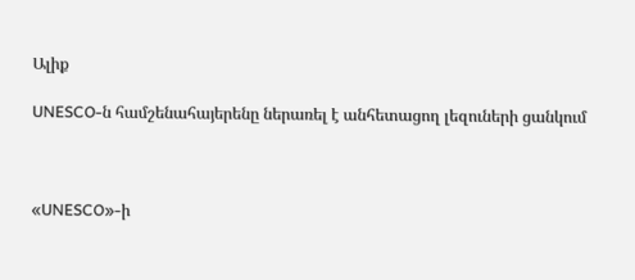Ալիք

UNESCO-ն համշենահայերենը ներառել է անհետացող լեզուների ցանկում



«UNESCO»-ի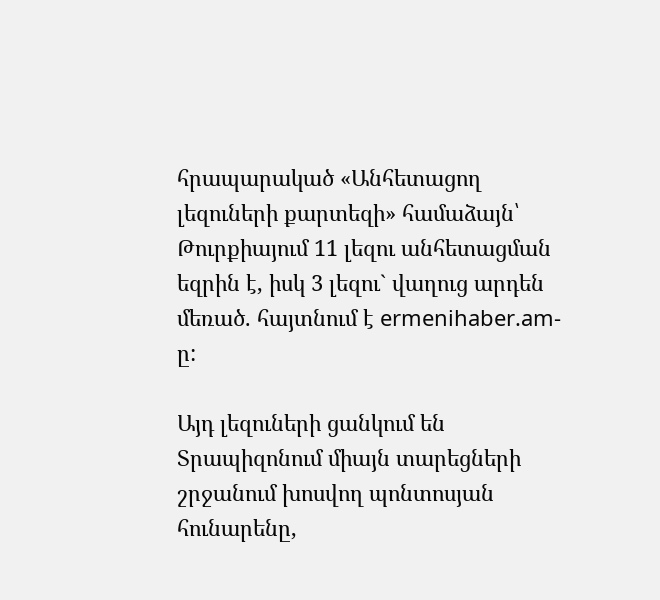հրապարակած «Անհետացող լեզուների քարտեզի» համաձայն՝ Թուրքիայում 11 լեզու անհետացման եզրին է, իսկ 3 լեզու` վաղուց արդեն մեռած. հայտնում է ermenihaber.am-ը:

Այդ լեզուների ցանկում են Տրապիզոնում միայն տարեցների շրջանում խոսվող պոնտոսյան հունարենը,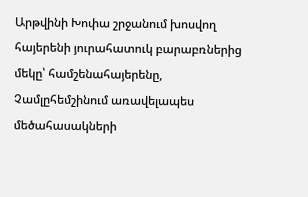Արթվինի Խոփա շրջանում խոսվող հայերենի յուրահատուկ բարաբռներից մեկը՝ համշենահայերենը, Չամլըհեմշինում առավելապես մեծահասակների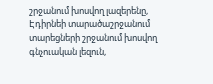շրջանում խոսվող լազերենը, Էդիրնեի տարածաշրջանում տարեցների շրջանում խոսվող գնչուական լեզուն,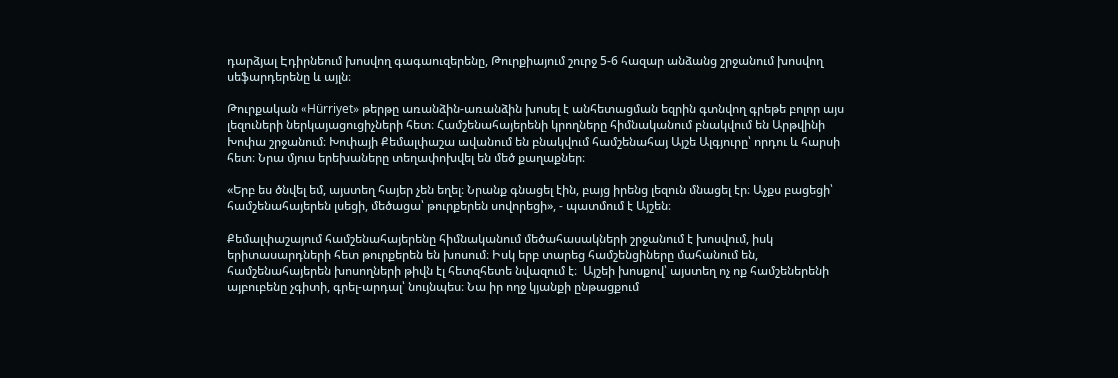դարձյալ Էդիրնեում խոսվող գագաուզերենը, Թուրքիայում շուրջ 5-6 հազար անձանց շրջանում խոսվող սեֆարդերենը և այլն։

Թուրքական «Hürriyet» թերթը առանձին-առանձին խոսել է անհետացման եզրին գտնվող գրեթե բոլոր այս լեզուների ներկայացուցիչների հետ։ Համշենահայերենի կրողները հիմնականում բնակվում են Արթվինի Խոփա շրջանում։ Խոփայի Քեմալփաշա ավանում են բնակվում համշենահայ Այշե Ալգյուրը՝ որդու և հարսի հետ։ Նրա մյուս երեխաները տեղափոխվել են մեծ քաղաքներ։

«Երբ ես ծնվել եմ, այստեղ հայեր չեն եղել։ Նրանք գնացել էին, բայց իրենց լեզուն մնացել էր։ Աչքս բացեցի՝ համշենահայերեն լսեցի, մեծացա՝ թուրքերեն սովորեցի», - պատմում է Այշեն։

Քեմալփաշայում համշենահայերենը հիմնականում մեծահասակների շրջանում է խոսվում, իսկ երիտասարդների հետ թուրքերեն են խոսում։ Իսկ երբ տարեց համշենցիները մահանում են, համշենահայերեն խոսողների թիվն էլ հետզհետե նվազում է։  Այշեի խոսքով՝ այստեղ ոչ ոք համշեներենի այբուբենը չգիտի, գրել-արդալ՝ նույնպես։ Նա իր ողջ կյանքի ընթացքում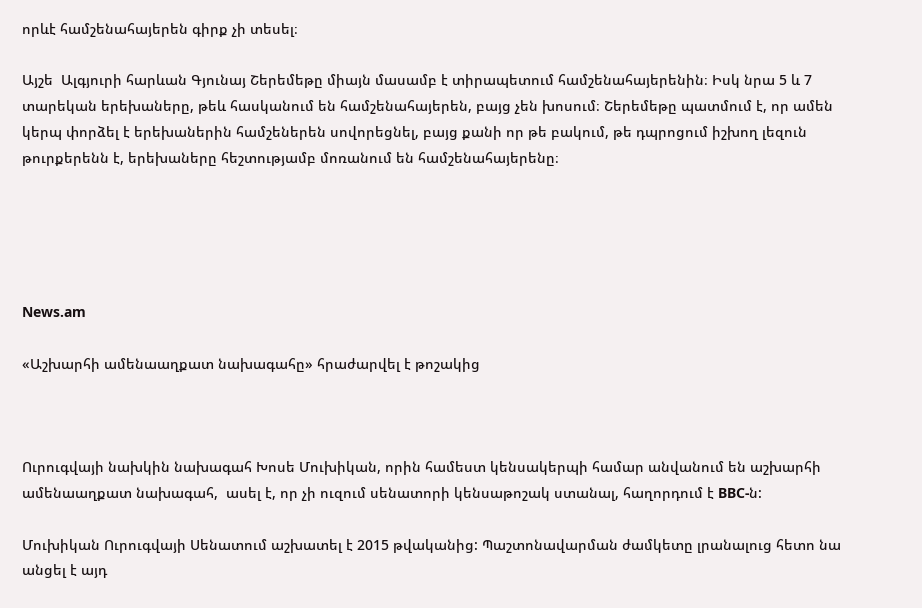որևէ համշենահայերեն գիրք չի տեսել։

Այշե  Ալգյուրի հարևան Գյունայ Շերեմեթը միայն մասամբ է տիրապետում համշենահայերենին։ Իսկ նրա 5 և 7 տարեկան երեխաները, թեև հասկանում են համշենահայերեն, բայց չեն խոսում։ Շերեմեթը պատմում է, որ ամեն կերպ փորձել է երեխաներին համշեներեն սովորեցնել, բայց քանի որ թե բակում, թե դպրոցում իշխող լեզուն թուրքերենն է, երեխաները հեշտությամբ մոռանում են համշենահայերենը։





News.am

«Աշխարհի ամենաաղքատ նախագահը» հրաժարվել է թոշակից



Ուրուգվայի նախկին նախագահ Խոսե Մուխիկան, որին համեստ կենսակերպի համար անվանում են աշխարհի ամենաաղքատ նախագահ,  ասել է, որ չի ուզում սենատորի կենսաթոշակ ստանալ, հաղորդում է BBC-ն:

Մուխիկան Ուրուգվայի Սենատում աշխատել է 2015 թվականից: Պաշտոնավարման ժամկետը լրանալուց հետո նա անցել է այդ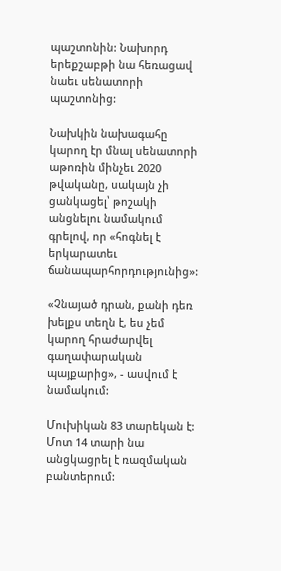պաշտոնին: Նախորդ երեքշաբթի նա հեռացավ նաեւ սենատորի պաշտոնից:

Նախկին նախագահը կարող էր մնալ սենատորի աթոռին մինչեւ 2020 թվականը, սակայն չի ցանկացել՝ թոշակի անցնելու նամակում գրելով, որ «հոգնել է երկարատեւ ճանապարհորդությունից»:

«Չնայած դրան, քանի դեռ խելքս տեղն է, ես չեմ կարող հրաժարվել գաղափարական պայքարից», - ասվում է նամակում:

Մուխիկան 83 տարեկան է: Մոտ 14 տարի նա անցկացրել է ռազմական բանտերում: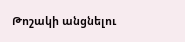Թոշակի անցնելու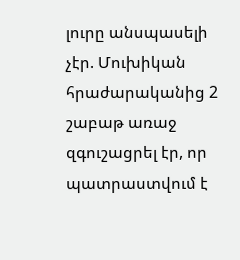լուրը անսպասելի չէր. Մուխիկան հրաժարականից 2 շաբաթ առաջ զգուշացրել էր, որ պատրաստվում է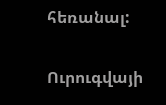հեռանալ:

Ուրուգվայի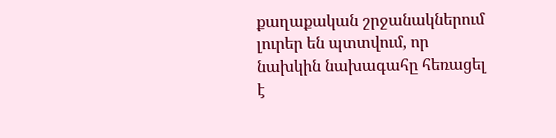քաղաքական շրջանակներում լուրեր են պտտվում, որ նախկին նախագահը հեռացել է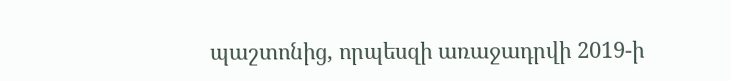պաշտոնից, որպեսզի առաջադրվի 2019-ի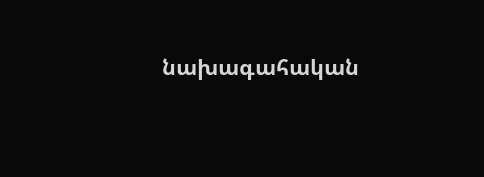նախագահական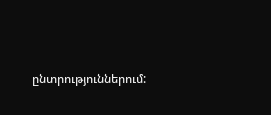ընտրություններում: